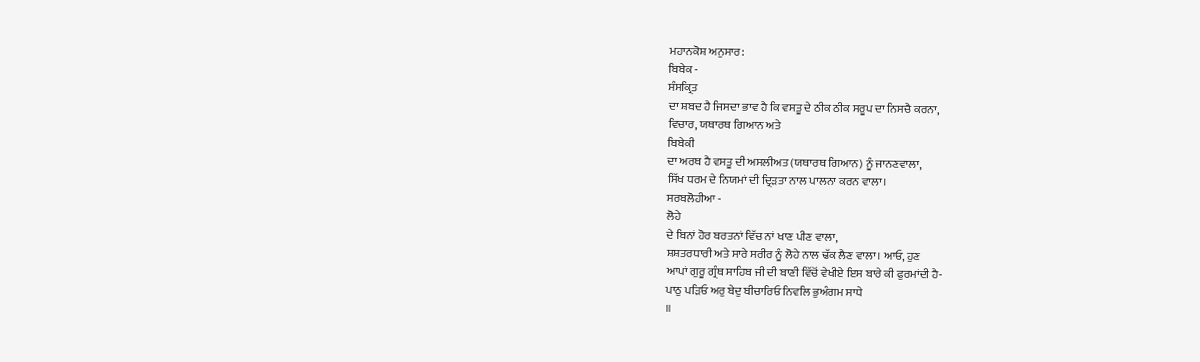ਮਹਾਨਕੋਸ਼ ਅਨੁਸਾਰ:
ਬਿਬੇਕ -
ਸੰਸਕ੍ਰਿਤ
ਦਾ ਸ਼ਬਦ ਹੈ ਜਿਸਦਾ ਭਾਵ ਹੈ ਕਿ ਵਸਤੂ ਦੇ ਠੀਕ ਠੀਕ ਸਰੂਪ ਦਾ ਨਿਸਚੈ ਕਰਨਾ,
ਵਿਚਾਰ, ਯਥਾਰਥ ਗਿਆਨ ਅਤੇ
ਬਿਬੇਕੀ
ਦਾ ਅਰਥ ਹੈ ਵਸਤੂ ਦੀ ਅਸਲੀਅਤ (ਯਥਾਰਥ ਗਿਆਨ) ਨੂੰ ਜਾਨਣਵਾਲਾ,
ਸਿੱਖ ਧਰਮ ਦੇ ਨਿਯਮਾਂ ਦੀ ਦ੍ਰਿੜਤਾ ਨਾਲ ਪਾਲਨਾ ਕਰਨ ਵਾਲਾ।
ਸਰਬਲੋਹੀਆ -
ਲੋਹੇ
ਦੇ ਬਿਨਾਂ ਹੋਰ ਬਰਤਨਾਂ ਵਿੱਚ ਨਾਂ ਖਾਣ ਪੀਣ ਵਾਲਾ,
ਸ਼ਸ਼ਤਰਧਾਰੀ ਅਤੇ ਸਾਰੇ ਸਰੀਰ ਨੂੰ ਲੋਹੇ ਨਾਲ ਢੱਕ ਲੈਣ ਵਾਲਾ। ਆਓ, ਹੁਣ
ਆਪਾਂ ਗੁਰੂ ਗ੍ਰੰਥ ਸਾਹਿਬ ਜੀ ਦੀ ਬਾਣੀ ਵਿੱਚੋਂ ਵੇਖੀਏ ਇਸ ਬਾਰੇ ਕੀ ਫੁਰਮਾਂਦੀ ਹੈ-
ਪਾਠੁ ਪੜਿਓ ਅਰੁ ਬੇਦੁ ਬੀਚਾਰਿਓ ਨਿਵਲਿ ਭੁਅੰਗਮ ਸਾਧੇ
॥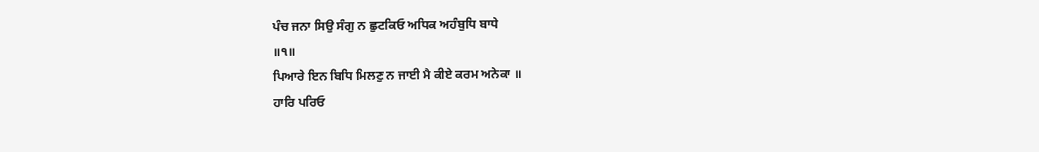ਪੰਚ ਜਨਾ ਸਿਉ ਸੰਗੁ ਨ ਛੁਟਕਿਓ ਅਧਿਕ ਅਹੰਬੁਧਿ ਬਾਧੇ
॥੧॥
ਪਿਆਰੇ ਇਨ ਬਿਧਿ ਮਿਲਣੁ ਨ ਜਾਈ ਮੈ ਕੀਏ ਕਰਮ ਅਨੇਕਾ ॥
ਹਾਰਿ ਪਰਿਓ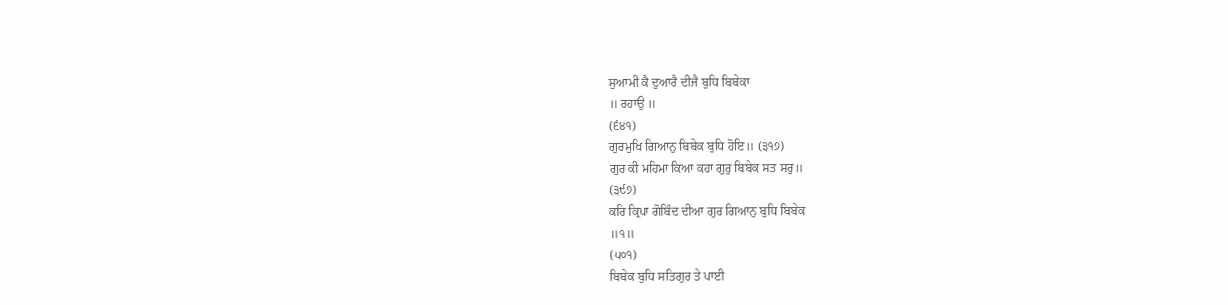ਸੁਆਮੀ ਕੈ ਦੁਆਰੈ ਦੀਜੈ ਬੁਧਿ ਬਿਬੇਕਾ
॥ ਰਹਾਉ ॥
(੬੪੧)
ਗੁਰਮੁਖਿ ਗਿਆਨੁ ਬਿਬੇਕ ਬੁਧਿ ਹੋਇ॥ (੩੧੭)
ਗੁਰ ਕੀ ਮਹਿਮਾ ਕਿਆ ਕਹਾ ਗੁਰੁ ਬਿਬੇਕ ਸਤ ਸਰੁ॥
(੩੯੭)
ਕਰਿ ਕ੍ਰਿਪਾ ਗੋਬਿੰਦ ਦੀਆ ਗੁਰ ਗਿਆਨੁ ਬੁਧਿ ਬਿਬੇਕ
॥੧॥
(੫੦੧)
ਬਿਬੇਕ ਬੁਧਿ ਸਤਿਗੁਰ ਤੇ ਪਾਈ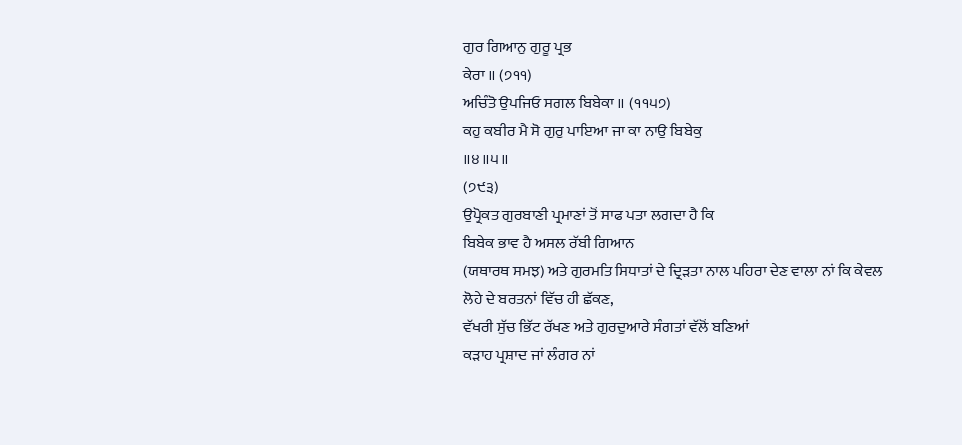ਗੁਰ ਗਿਆਨੁ ਗੁਰੂ ਪ੍ਰਭ
ਕੇਰਾ ॥ (੭੧੧)
ਅਚਿੰਤੋ ਉਪਜਿਓ ਸਗਲ ਬਿਬੇਕਾ ॥ (੧੧੫੭)
ਕਹੁ ਕਬੀਰ ਮੈ ਸੋ ਗੁਰੁ ਪਾਇਆ ਜਾ ਕਾ ਨਾਉ ਬਿਬੇਕੁ
॥੪॥੫॥
(੭੯੩)
ਉਪ੍ਰੋਕਤ ਗੁਰਬਾਣੀ ਪ੍ਰਮਾਣਾਂ ਤੋਂ ਸਾਫ ਪਤਾ ਲਗਦਾ ਹੈ ਕਿ
ਬਿਬੇਕ ਭਾਵ ਹੈ ਅਸਲ ਰੱਬੀ ਗਿਆਨ
(ਯਥਾਰਥ ਸਮਝ) ਅਤੇ ਗੁਰਮਤਿ ਸਿਧਾਤਾਂ ਦੇ ਦ੍ਰਿੜਤਾ ਨਾਲ ਪਹਿਰਾ ਦੇਣ ਵਾਲਾ ਨਾਂ ਕਿ ਕੇਵਲ
ਲੋਹੇ ਦੇ ਬਰਤਨਾਂ ਵਿੱਚ ਹੀ ਛੱਕਣ,
ਵੱਖਰੀ ਸੁੱਚ ਭਿੱਟ ਰੱਖਣ ਅਤੇ ਗੁਰਦੁਆਰੇ ਸੰਗਤਾਂ ਵੱਲੋਂ ਬਣਿਆਂ
ਕੜਾਹ ਪ੍ਰਸ਼ਾਦ ਜਾਂ ਲੰਗਰ ਨਾਂ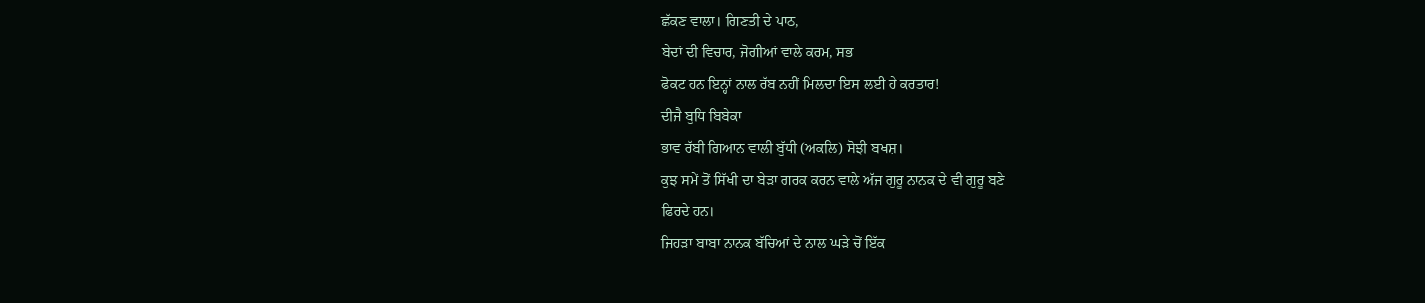ਛੱਕਣ ਵਾਲਾ। ਗਿਣਤੀ ਦੇ ਪਾਠ,
ਬੇਦਾਂ ਦੀ ਵਿਚਾਰ, ਜੋਗੀਆਂ ਵਾਲੇ ਕਰਮ, ਸਭ
ਫੋਕਟ ਹਨ ਇਨ੍ਹਾਂ ਨਾਲ ਰੱਬ ਨਹੀਂ ਮਿਲਦਾ ਇਸ ਲਈ ਹੇ ਕਰਤਾਰ!
ਦੀਜੈ ਬੁਧਿ ਬਿਬੇਕਾ
ਭਾਵ ਰੱਬੀ ਗਿਆਨ ਵਾਲੀ ਬੁੱਧੀ (ਅਕਲਿ) ਸੋਝੀ ਬਖਸ਼।
ਕੁਝ ਸਮੇਂ ਤੋਂ ਸਿੱਖੀ ਦਾ ਬੇੜਾ ਗਰਕ ਕਰਨ ਵਾਲੇ ਅੱਜ ਗੁਰੂ ਨਾਨਕ ਦੇ ਵੀ ਗੁਰੂ ਬਣੇ
ਫਿਰਦੇ ਹਨ।
ਜਿਹੜਾ ਬਾਬਾ ਨਾਨਕ ਬੱਚਿਆਂ ਦੇ ਨਾਲ ਘੜੇ ਚੋਂ ਇੱਕ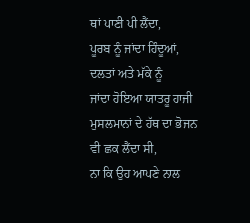ਥਾਂ ਪਾਣੀ ਪੀ ਲੈਂਦਾ,
ਪੂਰਬ ਨੂੰ ਜਾਂਦਾ ਹਿੰਦੂਆਂ,
ਦਲਤਾਂ ਅਤੇ ਮੱਕੇ ਨੂੰ
ਜਾਂਦਾ ਹੋਇਆ ਯਾਤਰੂ ਹਾਜੀ ਮੁਸਲਮਾਨਾਂ ਦੇ ਹੱਥ ਦਾ ਭੋਜਨ ਵੀ ਛਕ ਲੈਂਦਾ ਸੀ,
ਨਾ ਕਿ ਉਹ ਆਪਣੇ ਨਾਲ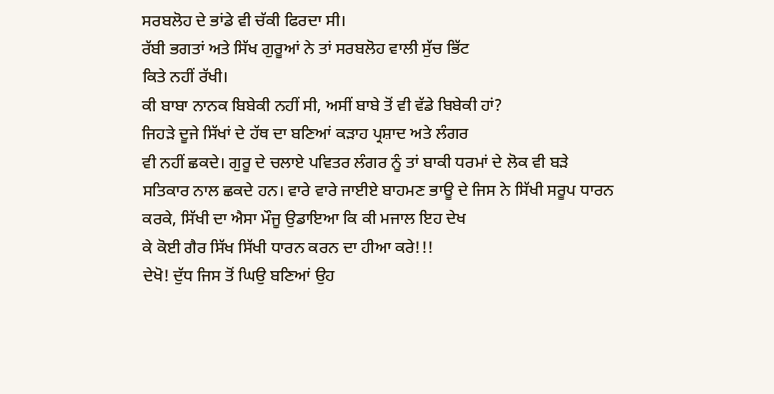ਸਰਬਲੋਹ ਦੇ ਭਾਂਡੇ ਵੀ ਚੱਕੀ ਫਿਰਦਾ ਸੀ।
ਰੱਬੀ ਭਗਤਾਂ ਅਤੇ ਸਿੱਖ ਗੁਰੂਆਂ ਨੇ ਤਾਂ ਸਰਬਲੋਹ ਵਾਲੀ ਸੁੱਚ ਭਿੱਟ
ਕਿਤੇ ਨਹੀਂ ਰੱਖੀ।
ਕੀ ਬਾਬਾ ਨਾਨਕ ਬਿਬੇਕੀ ਨਹੀਂ ਸੀ, ਅਸੀਂ ਬਾਬੇ ਤੋਂ ਵੀ ਵੱਡੇ ਬਿਬੇਕੀ ਹਾਂ?
ਜਿਹੜੇ ਦੂਜੇ ਸਿੱਖਾਂ ਦੇ ਹੱਥ ਦਾ ਬਣਿਆਂ ਕੜਾਹ ਪ੍ਰਸ਼ਾਦ ਅਤੇ ਲੰਗਰ
ਵੀ ਨਹੀਂ ਛਕਦੇ। ਗੁਰੂ ਦੇ ਚਲਾਏ ਪਵਿਤਰ ਲੰਗਰ ਨੂੰ ਤਾਂ ਬਾਕੀ ਧਰਮਾਂ ਦੇ ਲੋਕ ਵੀ ਬੜੇ
ਸਤਿਕਾਰ ਨਾਲ ਛਕਦੇ ਹਨ। ਵਾਰੇ ਵਾਰੇ ਜਾਈਏ ਬਾਹਮਣ ਭਾਊ ਦੇ ਜਿਸ ਨੇ ਸਿੱਖੀ ਸਰੂਪ ਧਾਰਨ
ਕਰਕੇ, ਸਿੱਖੀ ਦਾ ਐਸਾ ਮੌਜੂ ਉਡਾਇਆ ਕਿ ਕੀ ਮਜਾਲ ਇਹ ਦੇਖ
ਕੇ ਕੋਈ ਗੈਰ ਸਿੱਖ ਸਿੱਖੀ ਧਾਰਨ ਕਰਨ ਦਾ ਹੀਆ ਕਰੇ!!!
ਦੇਖੋ! ਦੁੱਧ ਜਿਸ ਤੋਂ ਘਿਉ ਬਣਿਆਂ ਉਹ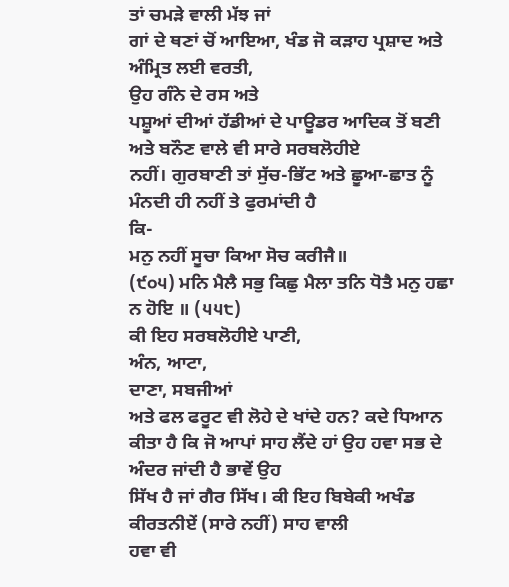ਤਾਂ ਚਮੜੇ ਵਾਲੀ ਮੱਝ ਜਾਂ
ਗਾਂ ਦੇ ਥਣਾਂ ਚੋਂ ਆਇਆ, ਖੰਡ ਜੋ ਕੜਾਹ ਪ੍ਰਸ਼ਾਦ ਅਤੇ
ਅੰਮ੍ਰਿਤ ਲਈ ਵਰਤੀ,
ਉਹ ਗੰਨੇ ਦੇ ਰਸ ਅਤੇ
ਪਸ਼ੂਆਂ ਦੀਆਂ ਹੱਡੀਆਂ ਦੇ ਪਾਊਡਰ ਆਦਿਕ ਤੋਂ ਬਣੀ ਅਤੇ ਬਨੌਣ ਵਾਲੇ ਵੀ ਸਾਰੇ ਸਰਬਲੋਹੀਏ
ਨਹੀਂ। ਗੁਰਬਾਣੀ ਤਾਂ ਸੁੱਚ-ਭਿੱਟ ਅਤੇ ਛੂਆ-ਛਾਤ ਨੂੰ ਮੰਨਦੀ ਹੀ ਨਹੀਂ ਤੇ ਫੁਰਮਾਂਦੀ ਹੈ
ਕਿ-
ਮਨੁ ਨਹੀਂ ਸੂਚਾ ਕਿਆ ਸੋਚ ਕਰੀਜੈ॥
(੯੦੫) ਮਨਿ ਮੈਲੈ ਸਭੁ ਕਿਛੁ ਮੈਲਾ ਤਨਿ ਧੋਤੈ ਮਨੁ ਹਛਾ ਨ ਹੋਇ ॥ (੫੫੮)
ਕੀ ਇਹ ਸਰਬਲੋਹੀਏ ਪਾਣੀ,
ਅੰਨ, ਆਟਾ,
ਦਾਣਾ, ਸਬਜੀਆਂ
ਅਤੇ ਫਲ ਫਰੂਟ ਵੀ ਲੋਹੇ ਦੇ ਖਾਂਦੇ ਹਨ? ਕਦੇ ਧਿਆਨ
ਕੀਤਾ ਹੈ ਕਿ ਜੋ ਆਪਾਂ ਸਾਹ ਲੈਂਦੇ ਹਾਂ ਉਹ ਹਵਾ ਸਭ ਦੇ ਅੰਦਰ ਜਾਂਦੀ ਹੈ ਭਾਵੇਂ ਉਹ
ਸਿੱਖ ਹੈ ਜਾਂ ਗੈਰ ਸਿੱਖ। ਕੀ ਇਹ ਬਿਬੇਕੀ ਅਖੰਡ ਕੀਰਤਨੀਏਂ (ਸਾਰੇ ਨਹੀਂ) ਸਾਹ ਵਾਲੀ
ਹਵਾ ਵੀ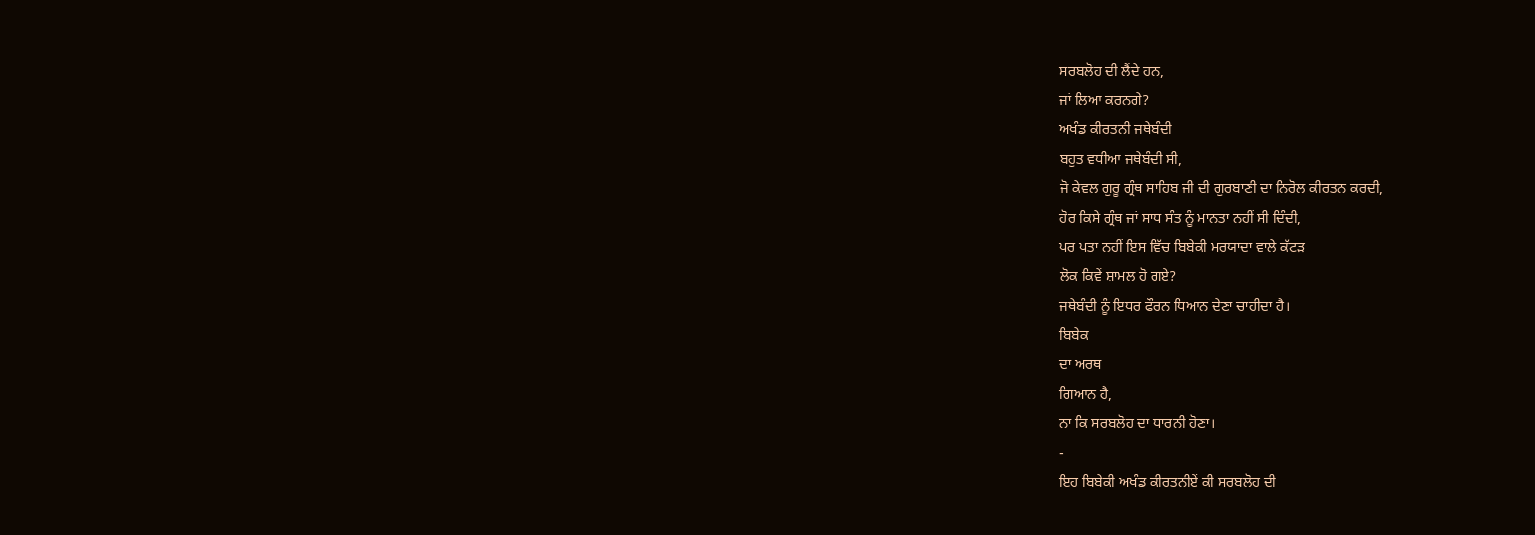ਸਰਬਲੋਹ ਦੀ ਲੈਂਦੇ ਹਨ,
ਜਾਂ ਲਿਆ ਕਰਨਗੇ?
ਅਖੰਡ ਕੀਰਤਨੀ ਜਥੇਬੰਦੀ
ਬਹੁਤ ਵਧੀਆ ਜਥੇਬੰਦੀ ਸੀ,
ਜੋ ਕੇਵਲ ਗੁਰੂ ਗ੍ਰੰਥ ਸਾਹਿਬ ਜੀ ਦੀ ਗੁਰਬਾਣੀ ਦਾ ਨਿਰੋਲ ਕੀਰਤਨ ਕਰਦੀ,
ਹੋਰ ਕਿਸੇ ਗ੍ਰੰਥ ਜਾਂ ਸਾਧ ਸੰਤ ਨੂੰ ਮਾਨਤਾ ਨਹੀਂ ਸੀ ਦਿੰਦੀ,
ਪਰ ਪਤਾ ਨਹੀਂ ਇਸ ਵਿੱਚ ਬਿਬੇਕੀ ਮਰਯਾਦਾ ਵਾਲੇ ਕੱਟੜ
ਲੋਕ ਕਿਵੇਂ ਸ਼ਾਮਲ ਹੋ ਗਏ?
ਜਥੇਬੰਦੀ ਨੂੰ ਇਧਰ ਫੌਰਨ ਧਿਆਨ ਦੇਣਾ ਚਾਹੀਦਾ ਹੈ।
ਬਿਬੇਕ
ਦਾ ਅਰਥ
ਗਿਆਨ ਹੈ,
ਨਾ ਕਿ ਸਰਬਲੋਹ ਦਾ ਧਾਰਨੀ ਹੋਣਾ।
-
ਇਹ ਬਿਬੇਕੀ ਅਖੰਡ ਕੀਰਤਨੀਏਂ ਕੀ ਸਰਬਲੋਹ ਦੀ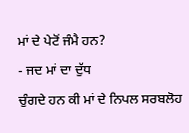ਮਾਂ ਦੇ ਪੇਟੋਂ ਜੰਮੈ ਹਨ?
- ਜਦ ਮਾਂ ਦਾ ਦੁੱਧ
ਚੁੰਗਦੇ ਹਨ ਕੀ ਮਾਂ ਦੇ ਨਿਪਲ ਸਰਬਲੋਹ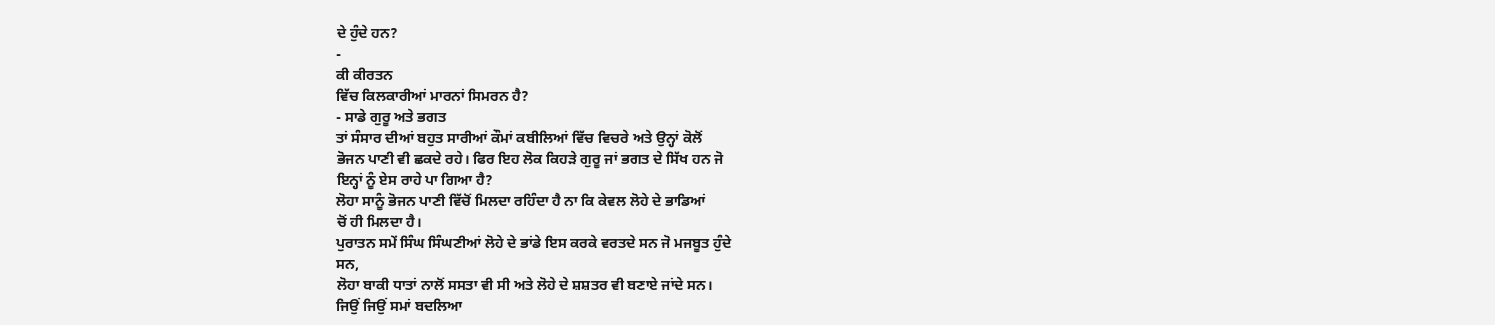ਦੇ ਹੁੰਦੇ ਹਨ?
-
ਕੀ ਕੀਰਤਨ
ਵਿੱਚ ਕਿਲਕਾਰੀਆਂ ਮਾਰਨਾਂ ਸਿਮਰਨ ਹੈ?
- ਸਾਡੇ ਗੁਰੂ ਅਤੇ ਭਗਤ
ਤਾਂ ਸੰਸਾਰ ਦੀਆਂ ਬਹੁਤ ਸਾਰੀਆਂ ਕੌਮਾਂ ਕਬੀਲਿਆਂ ਵਿੱਚ ਵਿਚਰੇ ਅਤੇ ਉਨ੍ਹਾਂ ਕੋਲੋਂ
ਭੋਜਨ ਪਾਣੀ ਵੀ ਛਕਦੇ ਰਹੇ। ਫਿਰ ਇਹ ਲੋਕ ਕਿਹੜੇ ਗੁਰੂ ਜਾਂ ਭਗਤ ਦੇ ਸਿੱਖ ਹਨ ਜੋ
ਇਨ੍ਹਾਂ ਨੂੰ ਏਸ ਰਾਹੇ ਪਾ ਗਿਆ ਹੈ?
ਲੋਹਾ ਸਾਨੂੰ ਭੋਜਨ ਪਾਣੀ ਵਿੱਚੋਂ ਮਿਲਦਾ ਰਹਿੰਦਾ ਹੈ ਨਾ ਕਿ ਕੇਵਲ ਲੋਹੇ ਦੇ ਭਾਡਿਆਂ
ਚੋਂ ਹੀ ਮਿਲਦਾ ਹੈ।
ਪੁਰਾਤਨ ਸਮੇਂ ਸਿੰਘ ਸਿੰਘਣੀਆਂ ਲੋਹੇ ਦੇ ਭਾਂਡੇ ਇਸ ਕਰਕੇ ਵਰਤਦੇ ਸਨ ਜੋ ਮਜਬੂਤ ਹੁੰਦੇ
ਸਨ,
ਲੋਹਾ ਬਾਕੀ ਧਾਤਾਂ ਨਾਲੋਂ ਸਸਤਾ ਵੀ ਸੀ ਅਤੇ ਲੋਹੇ ਦੇ ਸ਼ਸ਼ਤਰ ਵੀ ਬਣਾਏ ਜਾਂਦੇ ਸਨ।
ਜਿਉਂ ਜਿਉਂ ਸਮਾਂ ਬਦਲਿਆ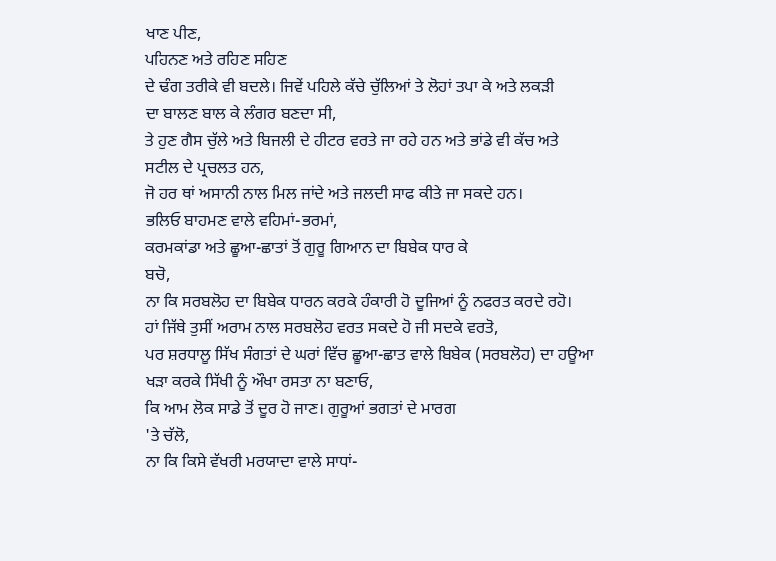ਖਾਣ ਪੀਣ,
ਪਹਿਨਣ ਅਤੇ ਰਹਿਣ ਸਹਿਣ
ਦੇ ਢੰਗ ਤਰੀਕੇ ਵੀ ਬਦਲੇ। ਜਿਵੇਂ ਪਹਿਲੇ ਕੱਚੇ ਚੁੱਲਿਆਂ ਤੇ ਲੋਹਾਂ ਤਪਾ ਕੇ ਅਤੇ ਲਕੜੀ
ਦਾ ਬਾਲਣ ਬਾਲ ਕੇ ਲੰਗਰ ਬਣਦਾ ਸੀ,
ਤੇ ਹੁਣ ਗੈਸ ਚੁੱਲੇ ਅਤੇ ਬਿਜਲੀ ਦੇ ਹੀਟਰ ਵਰਤੇ ਜਾ ਰਹੇ ਹਨ ਅਤੇ ਭਾਂਡੇ ਵੀ ਕੱਚ ਅਤੇ
ਸਟੀਲ ਦੇ ਪ੍ਰਚਲਤ ਹਨ,
ਜੋ ਹਰ ਥਾਂ ਅਸਾਨੀ ਨਾਲ ਮਿਲ ਜਾਂਦੇ ਅਤੇ ਜਲਦੀ ਸਾਫ ਕੀਤੇ ਜਾ ਸਕਦੇ ਹਨ।
ਭਲਿਓ ਬਾਹਮਣ ਵਾਲੇ ਵਹਿਮਾਂ-ਭਰਮਾਂ,
ਕਰਮਕਾਂਡਾ ਅਤੇ ਛੂਆ-ਛਾਤਾਂ ਤੋਂ ਗੁਰੂ ਗਿਆਨ ਦਾ ਬਿਬੇਕ ਧਾਰ ਕੇ
ਬਚੋ,
ਨਾ ਕਿ ਸਰਬਲੋਹ ਦਾ ਬਿਬੇਕ ਧਾਰਨ ਕਰਕੇ ਹੰਕਾਰੀ ਹੋ ਦੂਜਿਆਂ ਨੂੰ ਨਫਰਤ ਕਰਦੇ ਰਹੋ।
ਹਾਂ ਜਿੱਥੇ ਤੁਸੀਂ ਅਰਾਮ ਨਾਲ ਸਰਬਲੋਹ ਵਰਤ ਸਕਦੇ ਹੋ ਜੀ ਸਦਕੇ ਵਰਤੋ,
ਪਰ ਸ਼ਰਧਾਲੂ ਸਿੱਖ ਸੰਗਤਾਂ ਦੇ ਘਰਾਂ ਵਿੱਚ ਛੂਆ-ਛਾਤ ਵਾਲੇ ਬਿਬੇਕ (ਸਰਬਲੋਹ) ਦਾ ਹਊਆ
ਖੜਾ ਕਰਕੇ ਸਿੱਖੀ ਨੂੰ ਔਖਾ ਰਸਤਾ ਨਾ ਬਣਾਓ,
ਕਿ ਆਮ ਲੋਕ ਸਾਡੇ ਤੋਂ ਦੂਰ ਹੋ ਜਾਣ। ਗੁਰੂਆਂ ਭਗਤਾਂ ਦੇ ਮਾਰਗ
'ਤੇ ਚੱਲੋ,
ਨਾ ਕਿ ਕਿਸੇ ਵੱਖਰੀ ਮਰਯਾਦਾ ਵਾਲੇ ਸਾਧਾਂ-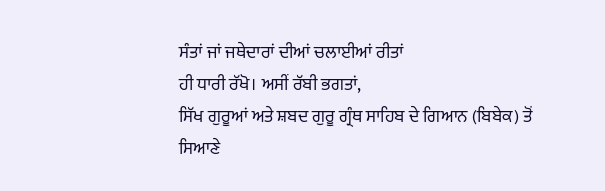ਸੰਤਾਂ ਜਾਂ ਜਥੇਦਾਰਾਂ ਦੀਆਂ ਚਲਾਈਆਂ ਰੀਤਾਂ
ਹੀ ਧਾਰੀ ਰੱਖੋ। ਅਸੀਂ ਰੱਬੀ ਭਗਤਾਂ,
ਸਿੱਖ ਗੁਰੂਆਂ ਅਤੇ ਸ਼ਬਦ ਗੁਰੂ ਗ੍ਰੰਥ ਸਾਹਿਬ ਦੇ ਗਿਆਨ (ਬਿਬੇਕ) ਤੋਂ
ਸਿਆਣੇ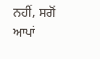ਨਹੀਂ, ਸਗੋਂ
ਆਪਾਂ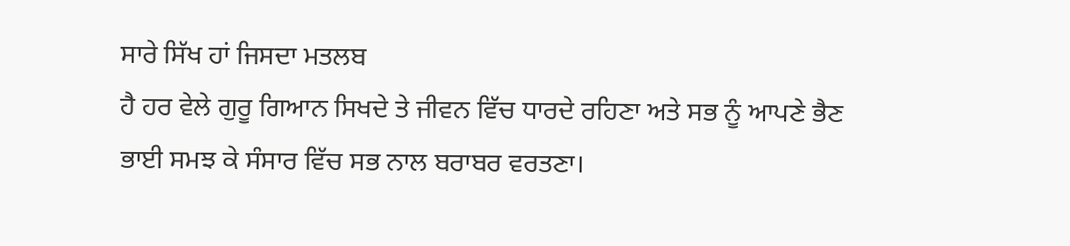ਸਾਰੇ ਸਿੱਖ ਹਾਂ ਜਿਸਦਾ ਮਤਲਬ
ਹੈ ਹਰ ਵੇਲੇ ਗੁਰੂ ਗਿਆਨ ਸਿਖਦੇ ਤੇ ਜੀਵਨ ਵਿੱਚ ਧਾਰਦੇ ਰਹਿਣਾ ਅਤੇ ਸਭ ਨੂੰ ਆਪਣੇ ਭੈਣ
ਭਾਈ ਸਮਝ ਕੇ ਸੰਸਾਰ ਵਿੱਚ ਸਭ ਨਾਲ ਬਰਾਬਰ ਵਰਤਣਾ।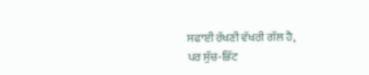ਸਫਾਈ ਰੱਖਣੀ ਵੱਖਰੀ ਗੱਲ ਹੈ,
ਪਰ ਸੁੱਚ-ਭਿੱਟ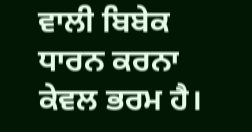ਵਾਲੀ ਬਿਬੇਕ ਧਾਰਨ ਕਰਨਾ ਕੇਵਲ ਭਰਮ ਹੈ।